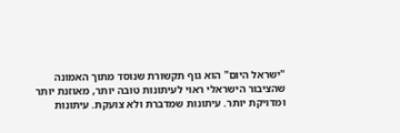"ישראל היום" הוא גוף תקשורת שנוסד מתוך האמונה שהציבור הישראלי ראוי לעיתונות טובה יותר, מאוזנת יותר ומדויקת יותר. עיתונות שמדברת ולא צועקת. עיתונות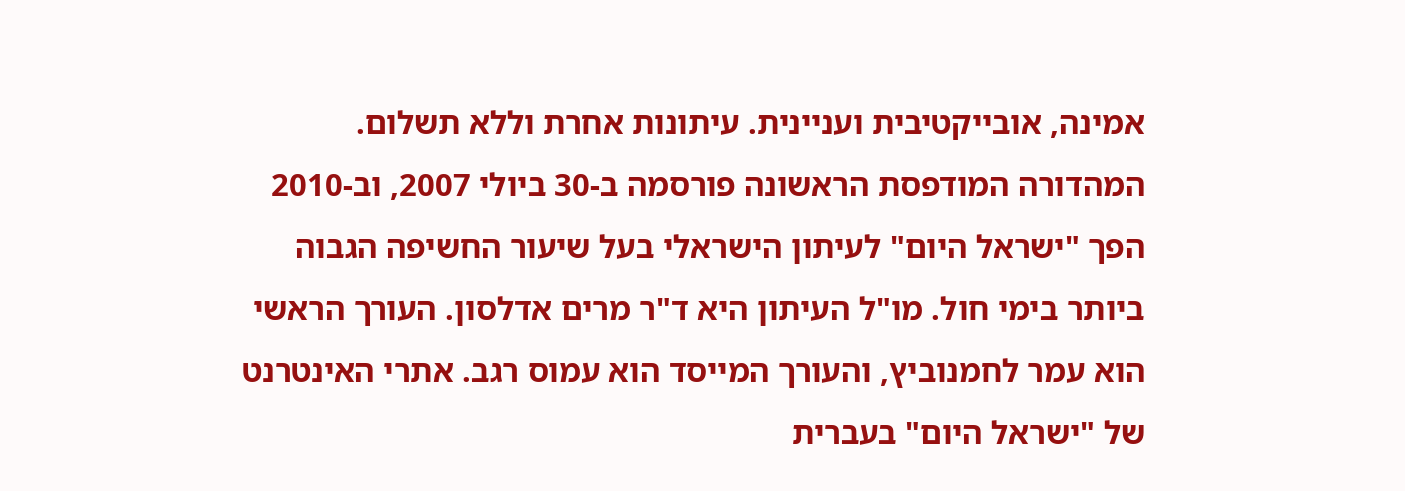אמינה, אובייקטיבית ועניינית. עיתונות אחרת וללא תשלום. המהדורה המודפסת הראשונה פורסמה ב-30 ביולי 2007, וב-2010 הפך "ישראל היום" לעיתון הישראלי בעל שיעור החשיפה הגבוה ביותר בימי חול. מו"ל העיתון היא ד"ר מרים אדלסון. העורך הראשי הוא עמר לחמנוביץ, והעורך המייסד הוא עמוס רגב. אתרי האינטרנט של "ישראל היום" בעברית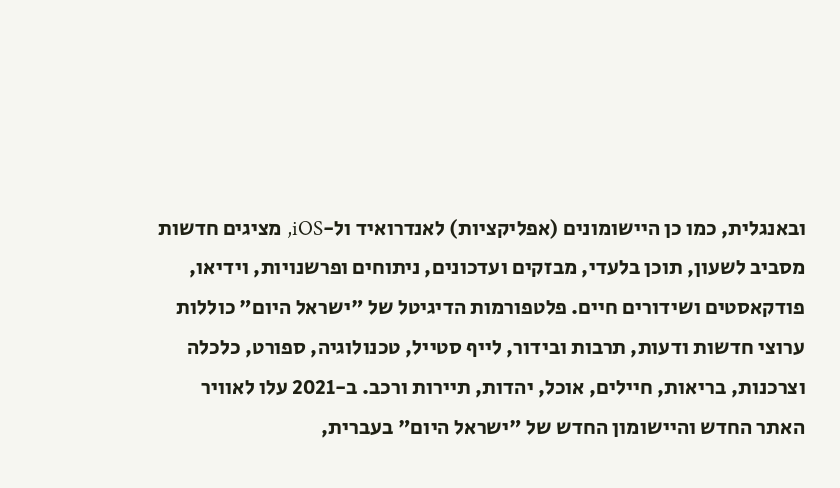ובאנגלית, כמו כן היישומונים (אפליקציות) לאנדרואיד ול-iOS, מציגים חדשות מסביב לשעון, תוכן בלעדי, מבזקים ועדכונים, ניתוחים ופרשנויות, וידיאו, פודקאסטים ושידורים חיים. פלטפורמות הדיגיטל של "ישראל היום" כוללות ערוצי חדשות ודעות, תרבות ובידור, לייף סטייל, טכנולוגיה, ספורט, כלכלה וצרכנות, בריאות, חיילים, אוכל, יהדות, תיירות ורכב. ב-2021 עלו לאוויר האתר החדש והיישומון החדש של "ישראל היום" בעברית,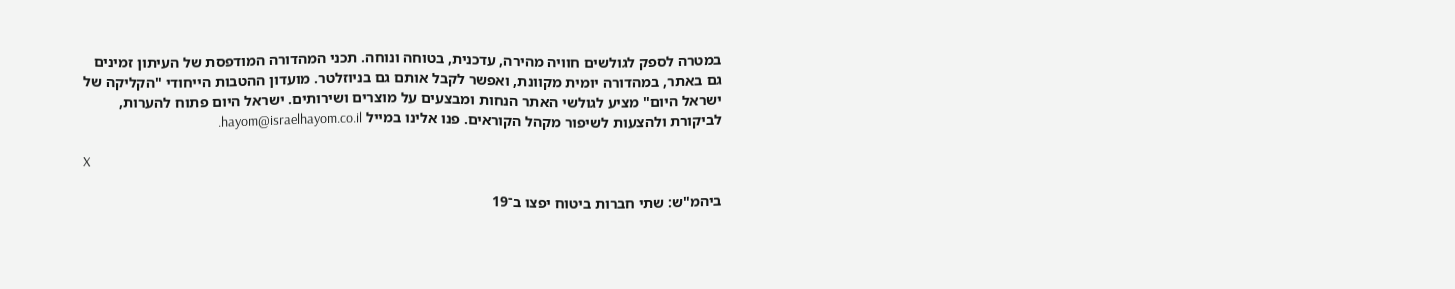במטרה לספק לגולשים חוויה מהירה, עדכנית, בטוחה ונוחה. תכני המהדורה המודפסת של העיתון זמינים גם באתר, במהדורה יומית מקוונת, ואפשר לקבל אותם גם בניוזלטר. מועדון ההטבות הייחודי "הקליקה של ישראל היום" מציע לגולשי האתר הנחות ומבצעים על מוצרים ושירותים. ישראל היום פתוח להערות, לביקורת ולהצעות לשיפור מקהל הקוראים. פנו אלינו במייל hayom@israelhayom.co.il.

X

ביהמ"ש: שתי חברות ביטוח יפצו ב־19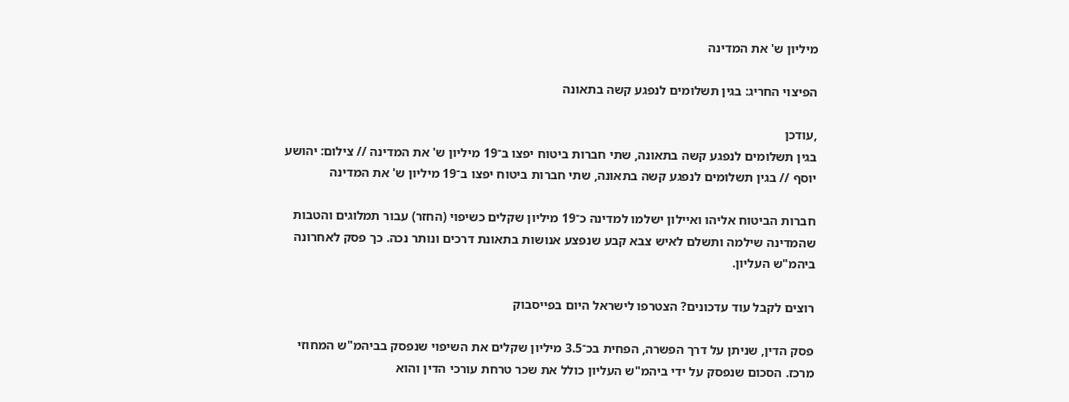מיליון ש' את המדינה

הפיצוי החריג: בגין תשלומים לנפגע קשה בתאונה

,עודכן
בגין תשלומים לנפגע קשה בתאונה, שתי חברות ביטוח יפצו ב־19 מיליון ש' את המדינה // צילום: יהושע יוסף // בגין תשלומים לנפגע קשה בתאונה, שתי חברות ביטוח יפצו ב־19 מיליון ש' את המדינה

חברות הביטוח אליהו ואיילון ישלמו למדינה כ־19 מיליון שקלים כשיפוי (החזר) עבור תמלוגים והטבות שהמדינה שילמה ותשלם לאיש צבא קבע שנפצע אנושות בתאונת דרכים ונותר נכה. כך פסק לאחרונה ביהמ"ש העליון.

רוצים לקבל עוד עדכונים? הצטרפו לישראל היום בפייסבוק

פסק הדין, שניתן על דרך הפשרה, הפחית בכ־3.5 מיליון שקלים את השיפוי שנפסק בביהמ"ש המחוזי מרכז. הסכום שנפסק על ידי ביהמ"ש העליון כולל את שכר טרחת עורכי הדין והוא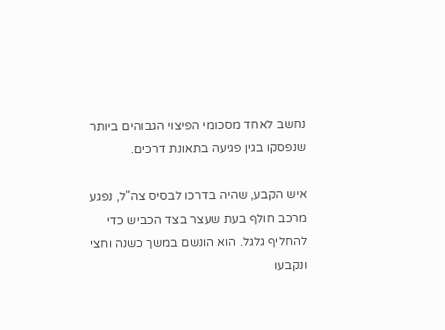נחשב לאחד מסכומי הפיצוי הגבוהים ביותר שנפסקו בגין פגיעה בתאונת דרכים.

איש הקבע, שהיה בדרכו לבסיס צה"ל, נפגע מרכב חולף בעת שעצר בצד הכביש כדי להחליף גלגל. הוא הונשם במשך כשנה וחצי ונקבעו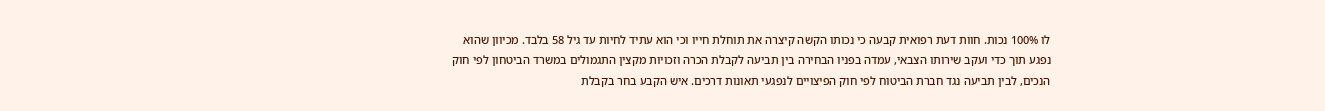לו 100% נכות. חוות דעת רפואית קבעה כי נכותו הקשה קיצרה את תוחלת חייו וכי הוא עתיד לחיות עד גיל 58 בלבד. מכיוון שהוא נפגע תוך כדי ועקב שירותו הצבאי, עמדה בפניו הבחירה בין תביעה לקבלת הכרה וזכויות מקצין התגמולים במשרד הביטחון לפי חוק הנכים, לבין תביעה נגד חברת הביטוח לפי חוק הפיצויים לנפגעי תאונות דרכים. איש הקבע בחר בקבלת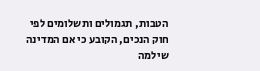הטבות, תגמולים ותשלומים לפי חוק הנכים, הקובע כי אם המדינה שילמה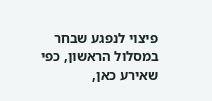פיצוי לנפגע שבחר במסלול הראשון, כפי שאירע כאן,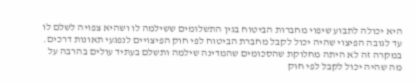היא יכולה לתבוע שיפוי מחברות הביטוח בגין התשלומים ששילמה לו ושהיא צפויה לשלם לו עד לגובה הפיצוי שהיה יכול לקבל מחברת הביטוח לפי חוק הפיצויים לנפגעי תאונות דרכים. במקרה זה לא היתה מחלוקת שהסכומים שהמדינה שילמה ותשלם בעתיד עולים בהרבה על מה שהיה יכול לקבל לפי חוק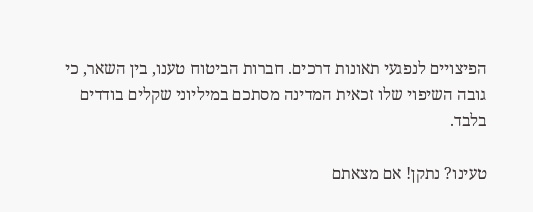הפיצויים לנפגעי תאונות דרכים. חברות הביטוח טענו, בין השאר, כי גובה השיפוי שלו זכאית המדינה מסתכם במיליוני שקלים בודדים בלבד.

טעינו? נתקן! אם מצאתם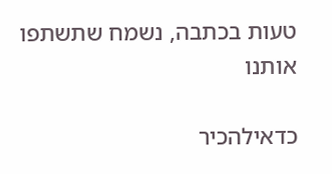טעות בכתבה, נשמח שתשתפו אותנו

כדאילהכיר